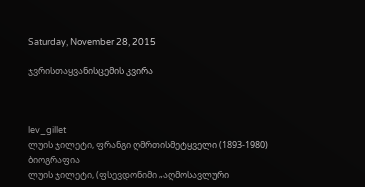Saturday, November 28, 2015

ჯვრისთაყვანისცემის კვირა



lev_gillet
ლუის ჯილეტი, ფრანგი ღმრთისმეტყველი (1893-1980)
ბიოგრაფია
ლუის ჯილეტი, (ფსევდონიმი „აღმოსავლური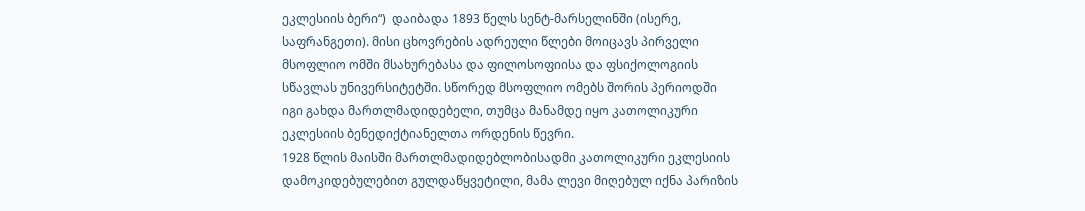ეკლესიის ბერი“)  დაიბადა 1893 წელს სენტ-მარსელინში (ისერე, საფრანგეთი). მისი ცხოვრების ადრეული წლები მოიცავს პირველი მსოფლიო ომში მსახურებასა და ფილოსოფიისა და ფსიქოლოგიის სწავლას უნივერსიტეტში. სწორედ მსოფლიო ომებს შორის პერიოდში იგი გახდა მართლმადიდებელი, თუმცა მანამდე იყო კათოლიკური ეკლესიის ბენედიქტიანელთა ორდენის წევრი.
1928 წლის მაისში მართლმადიდებლობისადმი კათოლიკური ეკლესიის დამოკიდებულებით გულდაწყვეტილი, მამა ლევი მიღებულ იქნა პარიზის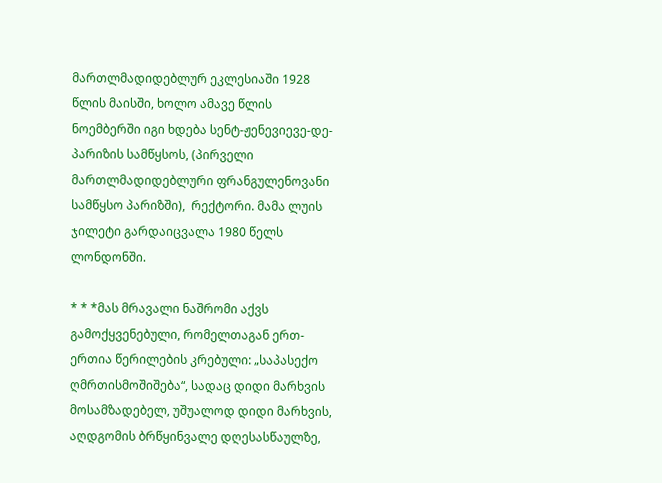მართლმადიდებლურ ეკლესიაში 1928 წლის მაისში, ხოლო ამავე წლის ნოემბერში იგი ხდება სენტ-ჟენევიევე-დე-პარიზის სამწყსოს, (პირველი მართლმადიდებლური ფრანგულენოვანი სამწყსო პარიზში),  რექტორი. მამა ლუის ჯილეტი გარდაიცვალა 1980 წელს ლონდონში.

* * *მას მრავალი ნაშრომი აქვს გამოქყვენებული, რომელთაგან ერთ-ერთია წერილების კრებული: „საპასექო ღმრთისმოშიშება“, სადაც დიდი მარხვის მოსამზადებელ, უშუალოდ დიდი მარხვის, აღდგომის ბრწყინვალე დღესასწაულზე,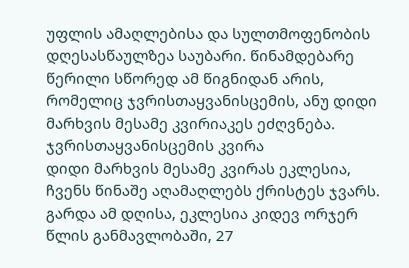უფლის ამაღლებისა და სულთმოფენობის დღესასწაულზეა საუბარი. წინამდებარე წერილი სწორედ ამ წიგნიდან არის, რომელიც ჯვრისთაყვანისცემის, ანუ დიდი მარხვის მესამე კვირიაკეს ეძღვნება.
ჯვრისთაყვანისცემის კვირა
დიდი მარხვის მესამე კვირას ეკლესია, ჩვენს წინაშე აღამაღლებს ქრისტეს ჯვარს. გარდა ამ დღისა, ეკლესია კიდევ ორჯერ წლის განმავლობაში, 27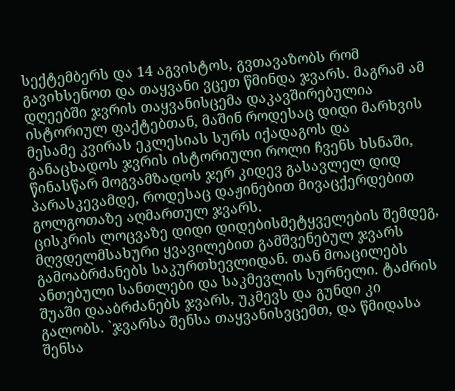სექტემბერს და 14 აგვისტოს, გვთავაზობს რომ გავიხსენოთ და თაყვანი ვცეთ წმინდა ჯვარს. მაგრამ ამ დღეებში ჯვრის თაყვანისცემა დაკავშირებულია ისტორიულ ფაქტებთან, მაშინ როდესაც დიდი მარხვის მესამე კვირას ეკლესიას სურს იქადაგოს და განაცხადოს ჯვრის ისტორიული როლი ჩვენს ხსნაში, წინასწარ მოგვამზადოს ჯერ კიდევ გასავლელ დიდ პარასკევამდე, როდესაც დაჟინებით მივაცქერდებით გოლგოთაზე აღმართულ ჯვარს.
ცისკრის ლოცვაზე დიდი დიდებისმეტყველების შემდეგ, მღვდელმსახური ყვავილებით გამშვენებულ ჯვარს გამოაბრძანებს საკურთხევლიდან. თან მოაცილებს ანთებული სანთლები და საკმევლის სურნელი. ტაძრის შუაში დააბრძანებს ჯვარს, უკმევს და გუნდი კი გალობს. `ჯვარსა შენსა თაყვანისვცემთ, და წმიდასა შენსა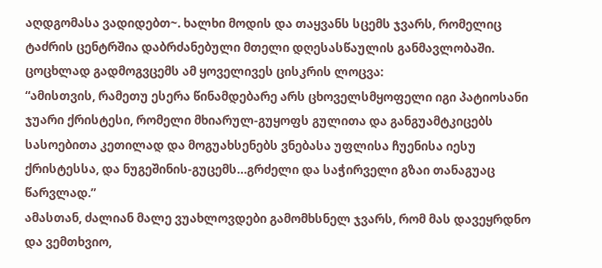აღდგომასა ვადიდებთ~. ხალხი მოდის და თაყვანს სცემს ჯვარს, რომელიც ტაძრის ცენტრშია დაბრძანებული მთელი დღესასწაულის განმავლობაში. ცოცხლად გადმოგვცემს ამ ყოველივეს ცისკრის ლოცვა:
“ამისთვის, რამეთუ ესერა წინამდებარე არს ცხოველსმყოფელი იგი პატიოსანი ჯუარი ქრისტესი, რომელი მხიარულ-გუყოფს გულითა და განგუამტკიცებს სასოებითა კეთილად და მოგუახსენებს ვნებასა უფლისა ჩუენისა იესუ ქრისტესსა, და ნუგეშინის-გუცემს…გრძელი და საჭირველი გზაი თანაგუაც წარვლად.”
ამასთან, ძალიან მალე ვუახლოვდები გამომხსნელ ჯვარს, რომ მას დავეყრდნო და ვემთხვიო,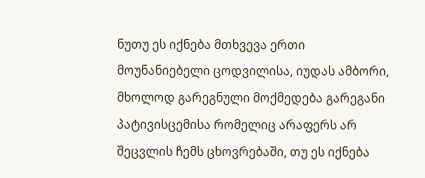ნუთუ ეს იქნება მთხვევა ერთი მოუნანიებელი ცოდვილისა, იუდას ამბორი, მხოლოდ გარეგნული მოქმედება გარეგანი პატივისცემისა რომელიც არაფერს არ შეცვლის ჩემს ცხოვრებაში, თუ ეს იქნება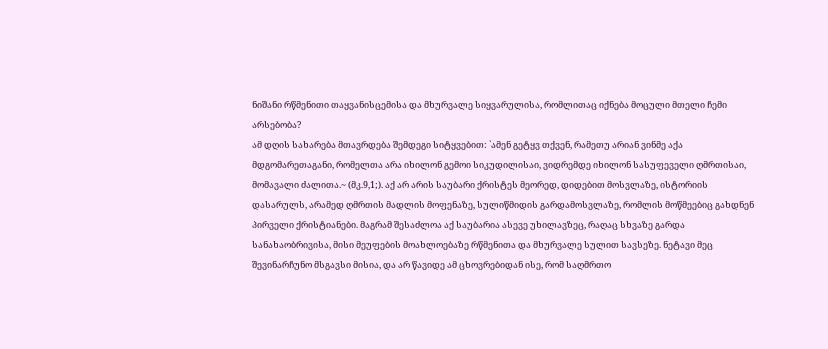ნიშანი რწმენითი თაყვანისცემისა და მხურვალე სიყვარულისა, რომლითაც იქნება მოცული მთელი ჩემი არსებობა?
ამ დღის სახარება მთავრდება შემდეგი სიტყვებით: `ამენ გეტყვ თქვენ, რამეთუ არიან ვინმე აქა მდგომარეთაგანი, რომელთა არა იხილონ გემოი სიკუდილისაი, ვიდრემდე იხილონ სასუფეველი ღმრთისაი, მომავალი ძალითა.~ (მკ.9,1;). აქ არ არის საუბარი ქრისტეს მეორედ, დიდებით მოსვლაზე, ისტორიის დასარულს, არამედ ღმრთის მადლის მოფენაზე, სულიწმიდის გარდამოსვლაზე, რომლის მოწმეებიც გახდნენ პირველი ქრისტიანები. მაგრამ შესაძლოა აქ საუბარია ასევე უხილავზეც, რაღაც სხვაზე გარდა სანახაობრივისა, მისი მეუფების მოახლოებაზე რწმენითა და მხურვალე სულით სავსეზე. ნეტავი მეც შევინარჩუნო მსგავსი მისია, და არ წავიდე ამ ცხოვრებიდან ისე, რომ საღმრთო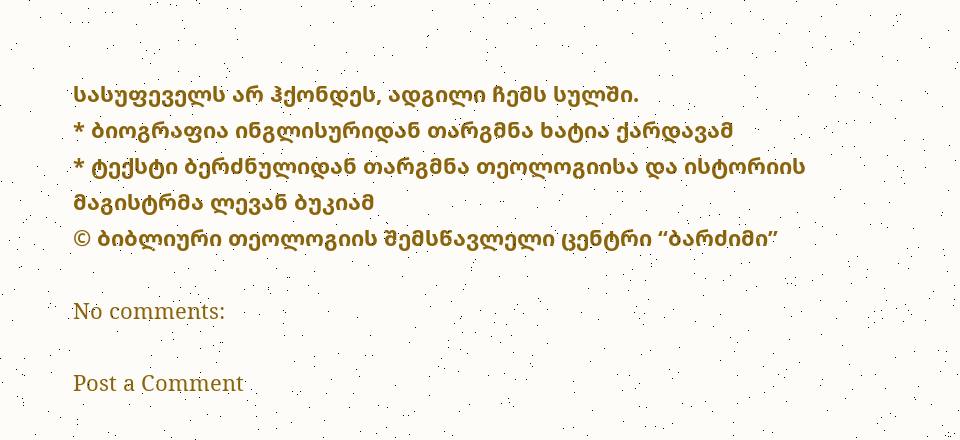სასუფეველს არ ჰქონდეს, ადგილი ჩემს სულში.
* ბიოგრაფია ინგლისურიდან თარგმნა ხატია ქარდავამ
* ტექსტი ბერძნულიდან თარგმნა თეოლოგიისა და ისტორიის მაგისტრმა ლევან ბუკიამ
© ბიბლიური თეოლოგიის შემსწავლელი ცენტრი “ბარძიმი”

No comments:

Post a Comment